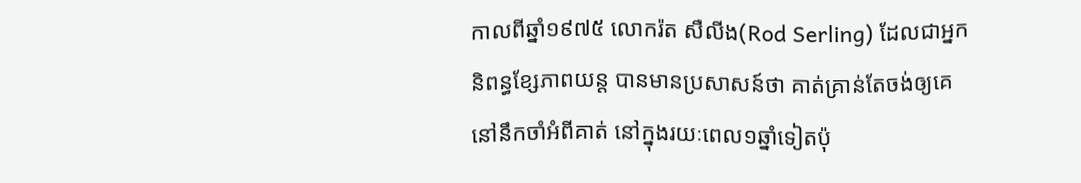កាលពីឆ្នាំ១៩៧៥ លោករ៉ត សឺលីង(Rod Serling) ដែលជាអ្នកនិពន្ធខ្សែភាពយន្ត បានមានប្រសាសន៍ថា គាត់គ្រាន់តែចង់ឲ្យគេនៅនឹកចាំអំពីគាត់ នៅក្នុងរយៈពេល១ឆ្នាំទៀតប៉ុ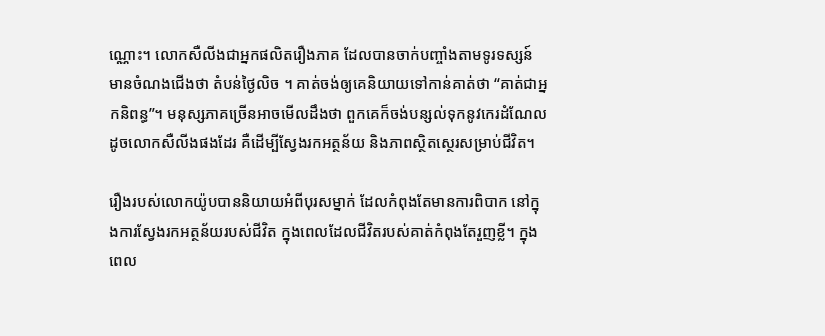ណ្ណោះ។ លោកសឺលីងជាអ្នកផលិតរឿងភាគ ដែលបានចាក់បញ្ចាំងតាមទូរទស្សន៍ មានចំណងជើងថា តំបន់ថ្ងៃលិច ។ គាត់ចង់ឲ្យគេនិយាយទៅកាន់គាត់ថា “គាត់ជាអ្នកនិពន្ធ”។ មនុស្សភាគច្រើនអាចមើលដឹងថា ពួកគេក៏ចង់បន្សល់ទុកនូវកេរដំណែល ដូចលោកសឺលីងផងដែរ គឺដើម្បីស្វែងរកអត្ថន័យ និងភាពស្ថិតស្ថេរសម្រាប់ជីវិត។

រឿងរបស់លោកយ៉ូបបាននិយាយអំពីបុរសម្នាក់ ដែលកំពុងតែមានការពិបាក នៅក្នុងការស្វែងរកអត្ថន័យរបស់ជីវិត ក្នុងពេលដែលជីវិតរបស់គាត់កំពុងតែរួញខ្លី។ ក្នុងពេល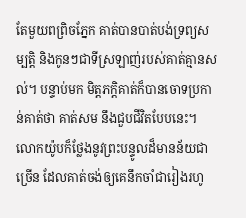តែមួយពព្រិចភ្នែក គាត់បានបាត់បង់ទ្រព្យសម្បត្តិ និងកូនៗជាទីស្រឡាញ់របស់គាត់គ្មានសល់។ បន្ទាប់មក មិត្តភក្តិគាត់ក៏បានចោទប្រកាន់គាត់ថា គាត់សម នឹងជួបជីវិតបែបនេះ។ លោកយ៉ូបក៏ថ្លែងនូវព្រះបន្ទូលដ៏មានន័យជាច្រើន ដែលគាត់ចង់ឲ្យគេនឹកចាំជារៀងរហូ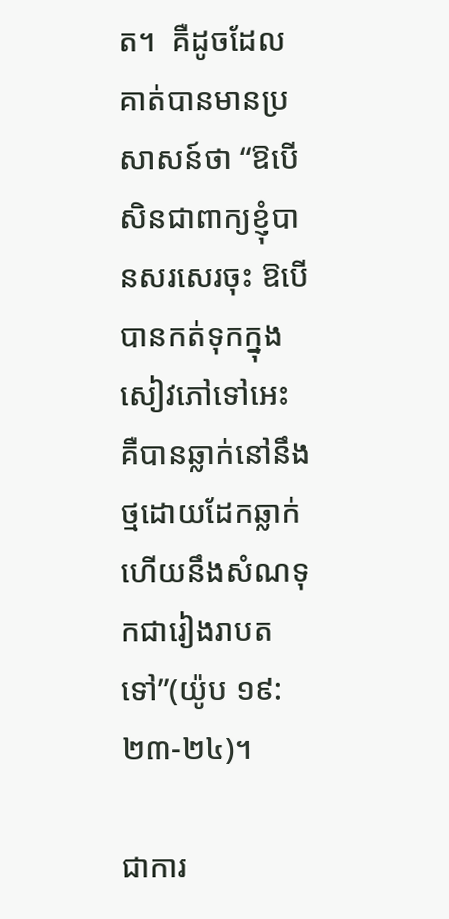ត។  គឺដូចដែលគាត់បានមានប្រសាសន៍ថា “ឱបើសិនជាពាក្យខ្ញុំបានសរសេរចុះ ឱបើបានកត់ទុកក្នុងសៀវភៅទៅអេះ គឺបានឆ្លាក់នៅនឹងថ្មដោយដែកឆ្លាក់ ហើយនឹងសំណទុកជារៀងរាបតទៅ”(យ៉ូប ១៩:២៣-២៤)។

ជាការ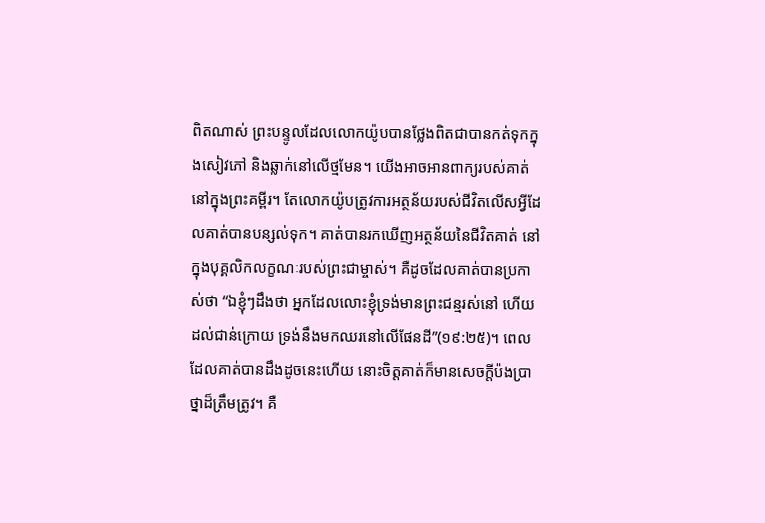ពិតណាស់ ព្រះបន្ទូលដែលលោកយ៉ូបបានថ្លែងពិតជាបានកត់ទុកក្នុងសៀវភៅ និងឆ្លាក់នៅលើថ្មមែន។ យើងអាចអានពាក្យរបស់គាត់ នៅក្នុងព្រះគម្ពីរ។ តែលោកយ៉ូបត្រូវការអត្ថន័យរបស់ជីវិតលើសអ្វីដែលគាត់បានបន្សល់ទុក។ គាត់បានរកឃើញអត្ថន័យនៃជីវិតគាត់ នៅក្នុងបុគ្គលិកលក្ខណៈរបស់ព្រះជាម្ចាស់។ គឺដូចដែលគាត់បានប្រកាស់ថា “ឯខ្ញុំៗដឹងថា អ្នកដែលលោះខ្ញុំទ្រង់មានព្រះជន្មរស់នៅ ហើយដល់ជាន់ក្រោយ ទ្រង់នឹងមកឈរនៅលើផែនដី”(១៩:២៥)។ ពេលដែលគាត់បានដឹងដូចនេះហើយ នោះចិត្តគាត់ក៏មានសេចក្តីប៉ងប្រាថ្នាដ៏ត្រឹមត្រូវ។ គឺ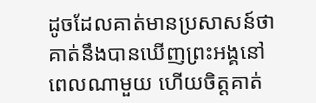ដូចដែលគាត់មានប្រសាសន៍ថា គាត់នឹងបានឃើញព្រះអង្គនៅពេលណាមួយ ហើយចិត្តគាត់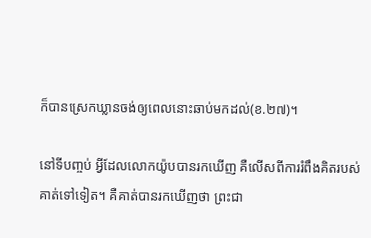ក៏បានស្រេកឃ្លានចង់ឲ្យពេលនោះឆាប់មកដល់(ខ.២៧)។

នៅទីបញ្ចប់ អ្វីដែលលោកយ៉ូបបានរកឃើញ គឺលើសពីការរំពឹងគិតរបស់គាត់ទៅទៀត។ គឺគាត់បានរកឃើញថា ព្រះជា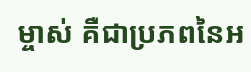ម្ចាស់ គឺជាប្រភពនៃអ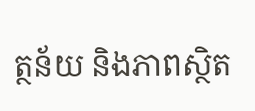ត្ថន័យ និងភាពស្ថិត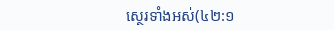ស្ថេរទាំងអស់(៤២:១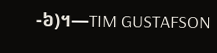-៦)។—TIM GUSTAFSON